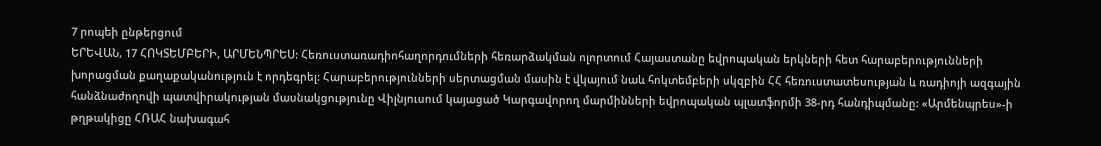7 րոպեի ընթերցում
ԵՐԵՎԱՆ, 17 ՀՈԿՏԵՄԲԵՐԻ, ԱՐՄԵՆՊՐԵՍ: Հեռուստառադիոհաղորդումների հեռարձակման ոլորտում Հայաստանը եվրոպական երկների հետ հարաբերությունների խորացման քաղաքականություն է որդեգրել: Հարաբերությունների սերտացման մասին է վկայում նաև հոկտեմբերի սկզբին ՀՀ հեռուստատեսության և ռադիոյի ազգային հանձնաժողովի պատվիրակության մասնակցությունը Վիլնյուսում կայացած Կարգավորող մարմինների եվրոպական պլատֆորմի 38-րդ հանդիպմանը: «Արմենպրես»-ի թղթակիցը ՀՌԱՀ նախագահ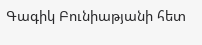Գագիկ Բունիաթյանի հետ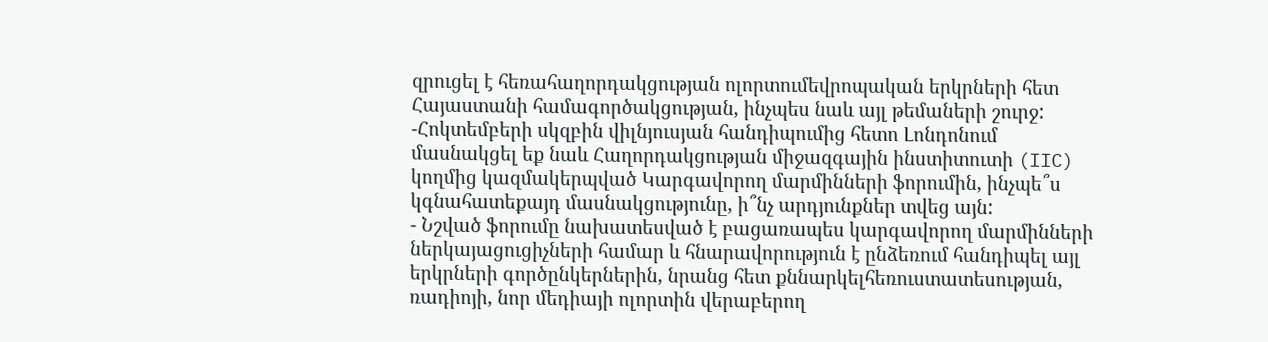զրուցել է հեռահաղորդակցության ոլորտումեվրոպական երկրների հետ Հայաստանի համագործակցության, ինչպես նաև այլ թեմաների շուրջ:
-Հոկտեմբերի սկզբին վիլնյուսյան հանդիպումից հետո Լոնդոնում մասնակցել եք նաև Հաղորդակցության միջազգային ինստիտուտի (IIC) կողմից կազմակերպված Կարգավորող մարմինների ֆորումին, ինչպե՞ս կգնահատեքայդ մասնակցությունը, ի՞նչ արդյունքներ տվեց այն:
- Նշված ֆորումը նախատեսված է բացառապես կարգավորող մարմինների ներկայացուցիչների համար և հնարավորություն է ընձեռում հանդիպել այլ երկրների գործընկերներին, նրանց հետ քննարկելհեռուստատեսության, ռադիոյի, նոր մեդիայի ոլորտին վերաբերող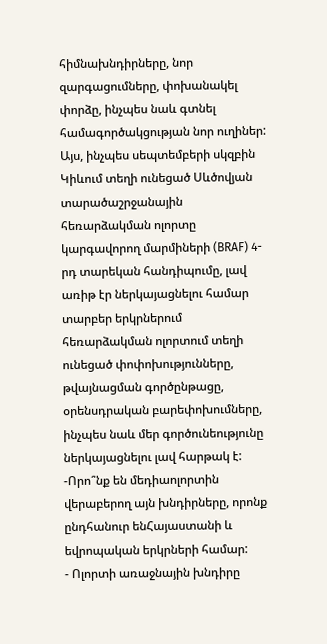հիմնախնդիրները, նոր զարգացումները, փոխանակել փորձը, ինչպես նաև գտնել համագործակցության նոր ուղիներ: Այս, ինչպես սեպտեմբերի սկզբին Կիևում տեղի ունեցած Սևծովյան տարածաշրջանային հեռարձակման ոլորտը կարգավորող մարմիների (BRAF) 4-րդ տարեկան հանդիպումը, լավ առիթ էր ներկայացնելու համար տարբեր երկրներում հեռարձակման ոլորտում տեղի ունեցած փոփոխությունները, թվայնացման գործընթացը, օրենսդրական բարեփոխումները, ինչպես նաև մեր գործունեությունը ներկայացնելու լավ հարթակ է:
-Որո՞նք են մեդիաոլորտին վերաբերող այն խնդիրները, որոնք ընդհանուր ենՀայաստանի և եվրոպական երկրների համար:
- Ոլորտի առաջնային խնդիրը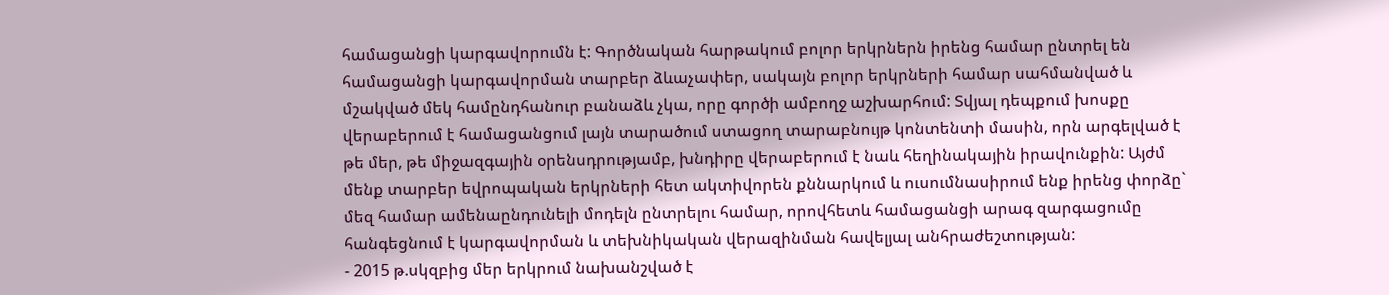համացանցի կարգավորումն է: Գործնական հարթակում բոլոր երկրներն իրենց համար ընտրել են համացանցի կարգավորման տարբեր ձևաչափեր, սակայն բոլոր երկրների համար սահմանված և մշակված մեկ համընդհանուր բանաձև չկա, որը գործի ամբողջ աշխարհում: Տվյալ դեպքում խոսքը վերաբերում է համացանցում լայն տարածում ստացող տարաբնույթ կոնտենտի մասին, որն արգելված է թե մեր, թե միջազգային օրենսդրությամբ, խնդիրը վերաբերում է նաև հեղինակային իրավունքին: Այժմ մենք տարբեր եվրոպական երկրների հետ ակտիվորեն քննարկում և ուսումնասիրում ենք իրենց փորձը` մեզ համար ամենաընդունելի մոդելն ընտրելու համար, որովհետև համացանցի արագ զարգացումը հանգեցնում է կարգավորման և տեխնիկական վերազինման հավելյալ անհրաժեշտության:
- 2015 թ.սկզբից մեր երկրում նախանշված է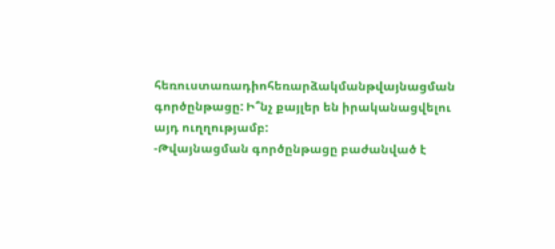հեռուստառադիոհեռարձակմանթվայնացման գործընթացը: Ի՞նչ քայլեր են իրականացվելու այդ ուղղությամբ:
-Թվայնացման գործընթացը բաժանված է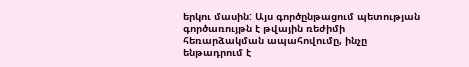երկու մասին: Այս գործընթացում պետության գործառույթն է թվային ռեժիմի հեռարձակման ապահովումը, ինչը ենթադրում է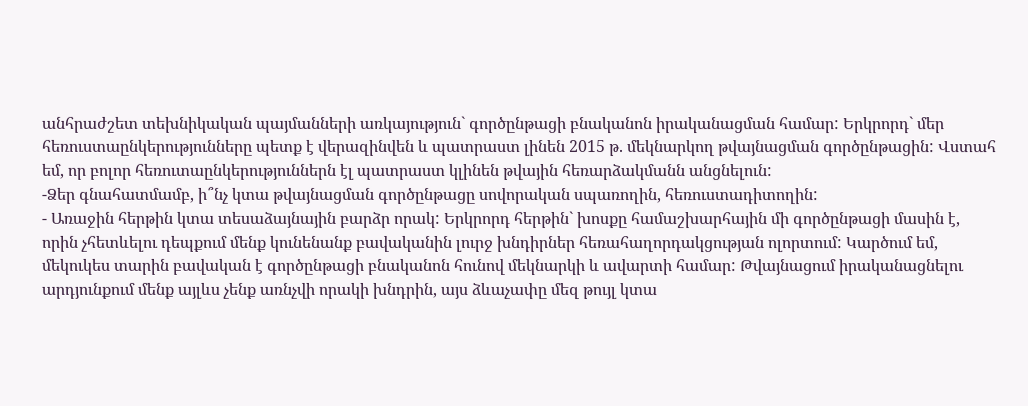անհրաժշետ տեխնիկական պայմանների առկայություն` գործընթացի բնականոն իրականացման համար: Երկրորդ` մեր հեռուստաընկերությունները պետք է վերազինվեն և պատրաստ լինեն 2015 թ. մեկնարկող թվայնացման գործընթացին: Վստահ եմ, որ բոլոր հեռուտաընկերություններն էլ պատրաստ կլինեն թվային հեռարձակմանն անցնելուն:
-Ձեր գնահատմամբ, ի՞նչ կտա թվայնացման գործընթացը սովորական սպառողին, հեռուստադիտողին:
- Առաջին հերթին կտա տեսաձայնային բարձր որակ: Երկրորդ հերթին` խոսքը համաշխարհային մի գործընթացի մասին է, որին չհետևելու դեպքում մենք կունենանք բավականին լուրջ խնդիրներ հեռահաղորդակցության ոլորտում: Կարծում եմ, մեկուկես տարին բավական է գործընթացի բնականոն հունով մեկնարկի և ավարտի համար: Թվայնացում իրականացնելու արդյունքում մենք այլևս չենք առնչվի որակի խնդրին, այս ձևաչափը մեզ թույլ կտա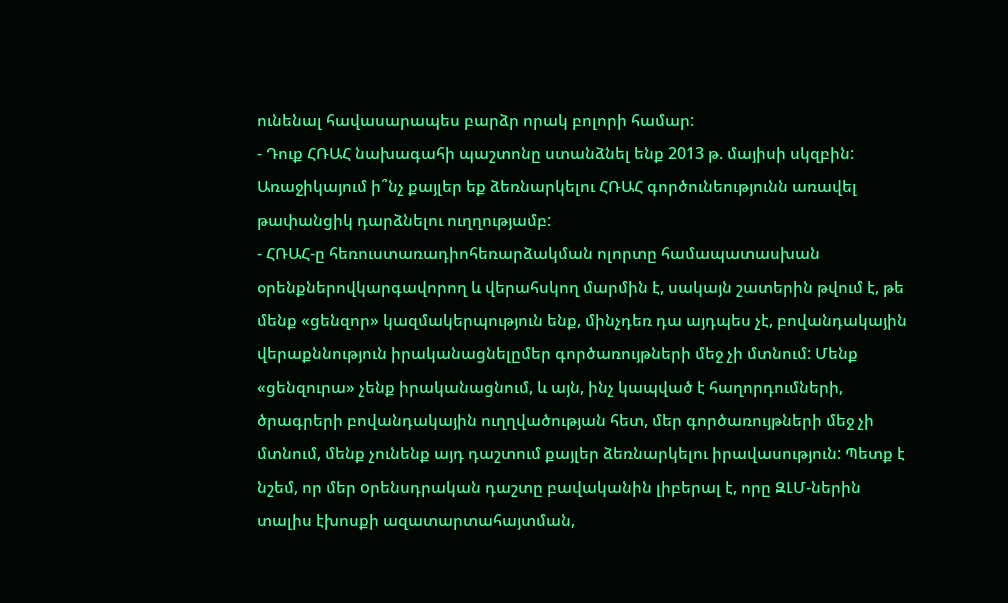ունենալ հավասարապես բարձր որակ բոլորի համար:
- Դուք ՀՌԱՀ նախագահի պաշտոնը ստանձնել ենք 2013 թ. մայիսի սկզբին: Առաջիկայում ի՞նչ քայլեր եք ձեռնարկելու ՀՌԱՀ գործունեությունն առավել թափանցիկ դարձնելու ուղղությամբ:
- ՀՌԱՀ-ը հեռուստառադիոհեռարձակման ոլորտը համապատասխան օրենքներովկարգավորող և վերահսկող մարմին է, սակայն շատերին թվում է, թե մենք «ցենզոր» կազմակերպություն ենք, մինչդեռ դա այդպես չէ, բովանդակային վերաքննություն իրականացնելըմեր գործառույթների մեջ չի մտնում: Մենք «ցենզուրա» չենք իրականացնում, և այն, ինչ կապված է հաղորդումների, ծրագրերի բովանդակային ուղղվածության հետ, մեր գործառույթների մեջ չի մտնում, մենք չունենք այդ դաշտում քայլեր ձեռնարկելու իրավասություն: Պետք է նշեմ, որ մեր oրենսդրական դաշտը բավականին լիբերալ է, որը ԶԼՄ-ներին տալիս էխոսքի ազատարտահայտման,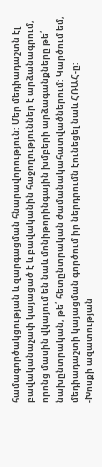համագործակցության և զարգացման հնարավորություն: Մեր մեդիադաշտն էլ բավականաչափ կայացած է և բավականին հաջողություններ է արձանագրում, որոնց մասին վկայում են նաև մոնիթորինգային խմբերի արձագանքները թե՛ նախընտրական, թե՛ հետընտրական ժամանակահատվածներում: Կարծում եմ, մեդիադաշտի կայացման գործում իր ներդրումն էունեցել նաև ՀՌԱՀ-ը:
-Խոսքի ազատության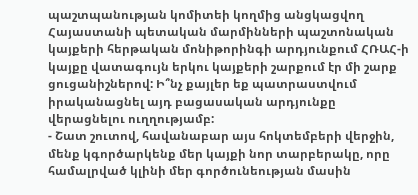պաշտպանության կոմիտեի կողմից անցկացվող Հայաստանի պետական մարմինների պաշտոնական կայքերի հերթական մոնիթորինգի արդյունքում ՀՌԱՀ-ի կայքը վատագույն երկու կայքերի շարքում էր մի շարք ցուցանիշներով: Ի՞նչ քայլեր եք պատրաստվում իրականացնել այդ բացասական արդյունքը վերացնելու ուղղությամբ:
- Շատ շուտով, հավանաբար այս հոկտեմբերի վերջին, մենք կգործարկենք մեր կայքի նոր տարբերակը, որը համալրված կլինի մեր գործունեության մասին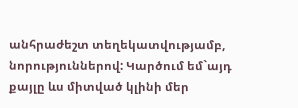անհրաժեշտ տեղեկատվությամբ, նորություններով: Կարծում եմ`այդ քայլը ևս միտված կլինի մեր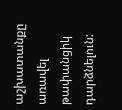աշխատանքը առավել թափանցիկ դարձնելուն: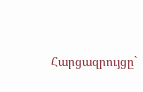Հարցազրույցը`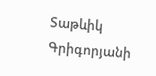Տաթևիկ Գրիգորյանի